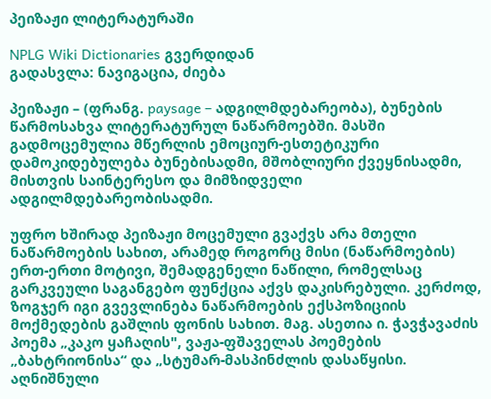პეიზაჟი ლიტერატურაში

NPLG Wiki Dictionaries გვერდიდან
გადასვლა: ნავიგაცია, ძიება

პეიზაჟი – (ფრანგ. paysage – ადგილმდებარეობა), ბუნების წარმოსახვა ლიტერატურულ ნაწარმოებში. მასში გადმოცემულია მწერლის ემოციურ-ესთეტიკური დამოკიდებულება ბუნებისადმი, მშობლიური ქვეყნისადმი, მისთვის საინტერესო და მიმზიდველი ადგილმდებარეობისადმი.

უფრო ხშირად პეიზაჟი მოცემული გვაქვს არა მთელი ნაწარმოების სახით, არამედ როგორც მისი (ნაწარმოების) ერთ-ერთი მოტივი, შემადგენელი ნაწილი, რომელსაც გარკვეული საგანგებო ფუნქცია აქვს დაკისრებული. კერძოდ, ზოგჯერ იგი გვევლინება ნაწარმოების ექსპოზიციის მოქმედების გაშლის ფონის სახით. მაგ. ასეთია ი. ჭავჭავაძის პოემა „კაკო ყაჩაღის", ვაჟა-ფშაველას პოემების „ბახტრიონისა“ და „სტუმარ-მასპინძლის დასაწყისი. აღნიშნული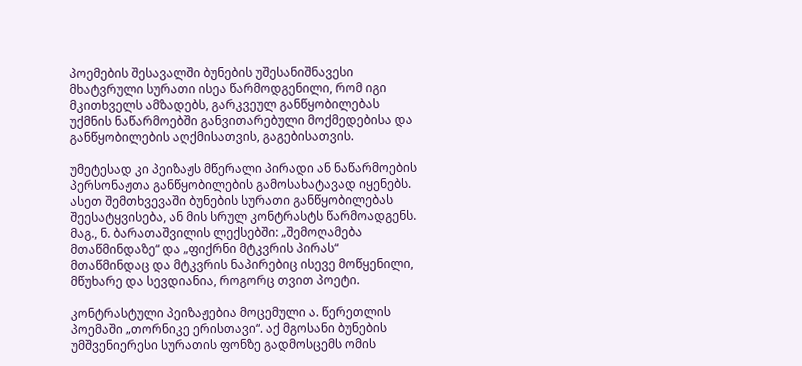პოემების შესავალში ბუნების უშესანიშნავესი მხატვრული სურათი ისეა წარმოდგენილი, რომ იგი მკითხველს ამზადებს, გარკვეულ განწყობილებას უქმნის ნაწარმოებში განვითარებული მოქმედებისა და განწყობილების აღქმისათვის, გაგებისათვის.

უმეტესად კი პეიზაჟს მწერალი პირადი ან ნაწარმოების პერსონაჟთა განწყობილების გამოსახატავად იყენებს. ასეთ შემთხვევაში ბუნების სურათი განწყობილებას შეესატყვისება, ან მის სრულ კონტრასტს წარმოადგენს. მაგ., ნ. ბარათაშვილის ლექსებში: „შემოღამება მთაწმინდაზე“ და „ფიქრნი მტკვრის პირას“ მთაწმინდაც და მტკვრის ნაპირებიც ისევე მოწყენილი, მწუხარე და სევდიანია, როგორც თვით პოეტი.

კონტრასტული პეიზაჟებია მოცემული ა. წერეთლის პოემაში „თორნიკე ერისთავი“. აქ მგოსანი ბუნების უმშვენიერესი სურათის ფონზე გადმოსცემს ომის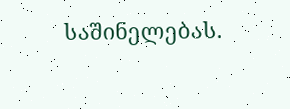საშინელებას.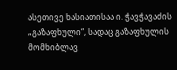ასეთივე ხასიათისაა ი. ჭავჭავაძის „გაზაფხული“, სადაც გაზაფხულის მომხიბლავ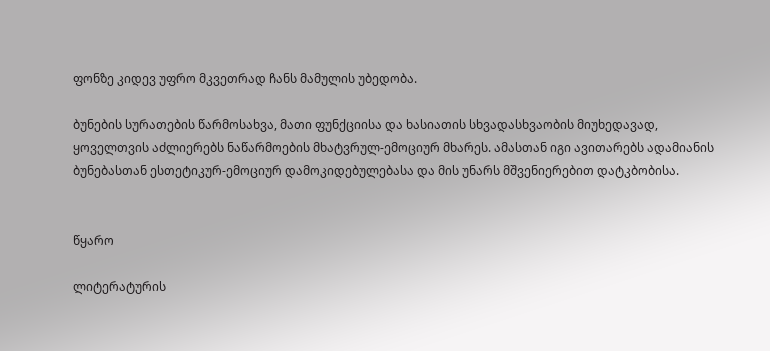ფონზე კიდევ უფრო მკვეთრად ჩანს მამულის უბედობა.

ბუნების სურათების წარმოსახვა, მათი ფუნქციისა და ხასიათის სხვადასხვაობის მიუხედავად, ყოველთვის აძლიერებს ნაწარმოების მხატვრულ-ემოციურ მხარეს. ამასთან იგი ავითარებს ადამიანის ბუნებასთან ესთეტიკურ-ემოციურ დამოკიდებულებასა და მის უნარს მშვენიერებით დატკბობისა.


წყარო

ლიტერატურის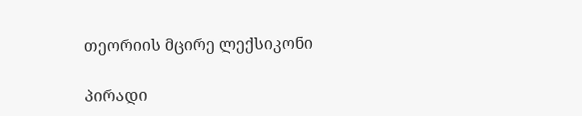თეორიის მცირე ლექსიკონი

პირადი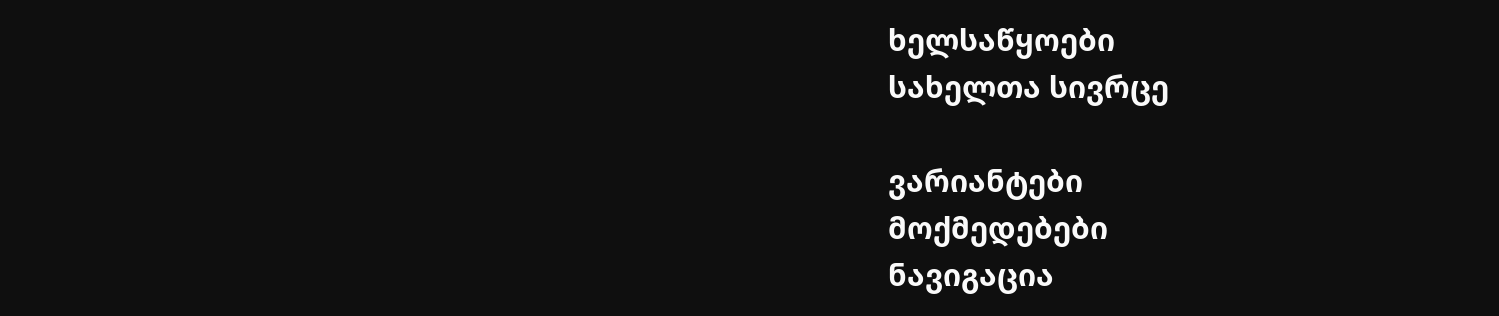ხელსაწყოები
სახელთა სივრცე

ვარიანტები
მოქმედებები
ნავიგაცია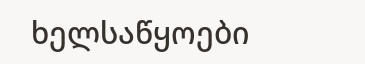ხელსაწყოები